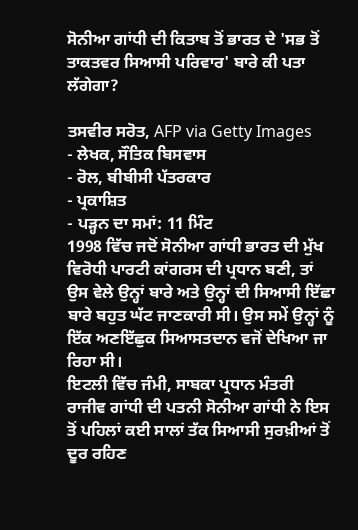ਸੋਨੀਆ ਗਾਂਧੀ ਦੀ ਕਿਤਾਬ ਤੋਂ ਭਾਰਤ ਦੇ 'ਸਭ ਤੋਂ ਤਾਕਤਵਰ ਸਿਆਸੀ ਪਰਿਵਾਰ' ਬਾਰੇ ਕੀ ਪਤਾ ਲੱਗੇਗਾ?

ਤਸਵੀਰ ਸਰੋਤ, AFP via Getty Images
- ਲੇਖਕ, ਸੌਤਿਕ ਬਿਸਵਾਸ
- ਰੋਲ, ਬੀਬੀਸੀ ਪੱਤਰਕਾਰ
- ਪ੍ਰਕਾਸ਼ਿਤ
- ਪੜ੍ਹਨ ਦਾ ਸਮਾਂ: 11 ਮਿੰਟ
1998 ਵਿੱਚ ਜਦੋਂ ਸੋਨੀਆ ਗਾਂਧੀ ਭਾਰਤ ਦੀ ਮੁੱਖ ਵਿਰੋਧੀ ਪਾਰਟੀ ਕਾਂਗਰਸ ਦੀ ਪ੍ਰਧਾਨ ਬਣੀ, ਤਾਂ ਉਸ ਵੇਲੇ ਉਨ੍ਹਾਂ ਬਾਰੇ ਅਤੇ ਉਨ੍ਹਾਂ ਦੀ ਸਿਆਸੀ ਇੱਛਾ ਬਾਰੇ ਬਹੁਤ ਘੱਟ ਜਾਣਕਾਰੀ ਸੀ। ਉਸ ਸਮੇਂ ਉਨ੍ਹਾਂ ਨੂੰ ਇੱਕ ਅਣਇੱਛੁਕ ਸਿਆਸਤਦਾਨ ਵਜੋਂ ਦੇਖਿਆ ਜਾ ਰਿਹਾ ਸੀ।
ਇਟਲੀ ਵਿੱਚ ਜੰਮੀ, ਸਾਬਕਾ ਪ੍ਰਧਾਨ ਮੰਤਰੀ ਰਾਜੀਵ ਗਾਂਧੀ ਦੀ ਪਤਨੀ ਸੋਨੀਆ ਗਾਂਧੀ ਨੇ ਇਸ ਤੋਂ ਪਹਿਲਾਂ ਕਈ ਸਾਲਾਂ ਤੱਕ ਸਿਆਸੀ ਸੁਰਖ਼ੀਆਂ ਤੋਂ ਦੂਰ ਰਹਿਣ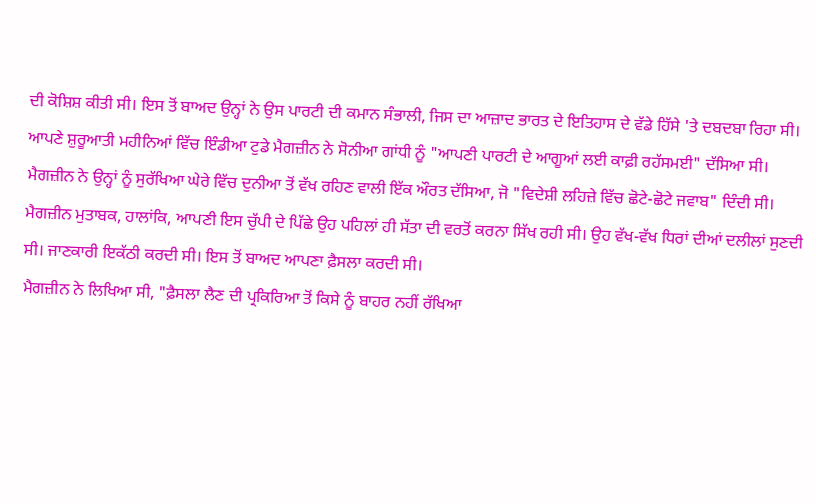ਦੀ ਕੋਸ਼ਿਸ਼ ਕੀਤੀ ਸੀ। ਇਸ ਤੋਂ ਬਾਅਦ ਉਨ੍ਹਾਂ ਨੇ ਉਸ ਪਾਰਟੀ ਦੀ ਕਮਾਨ ਸੰਭਾਲੀ, ਜਿਸ ਦਾ ਆਜ਼ਾਦ ਭਾਰਤ ਦੇ ਇਤਿਹਾਸ ਦੇ ਵੱਡੇ ਹਿੱਸੇ 'ਤੇ ਦਬਦਬਾ ਰਿਹਾ ਸੀ।
ਆਪਣੇ ਸ਼ੁਰੂਆਤੀ ਮਹੀਨਿਆਂ ਵਿੱਚ ਇੰਡੀਆ ਟੁਡੇ ਮੈਗਜ਼ੀਨ ਨੇ ਸੋਨੀਆ ਗਾਂਧੀ ਨੂੰ "ਆਪਣੀ ਪਾਰਟੀ ਦੇ ਆਗੂਆਂ ਲਈ ਕਾਫ਼ੀ ਰਹੱਸਮਈ" ਦੱਸਿਆ ਸੀ।
ਮੈਗਜ਼ੀਨ ਨੇ ਉਨ੍ਹਾਂ ਨੂੰ ਸੁਰੱਖਿਆ ਘੇਰੇ ਵਿੱਚ ਦੁਨੀਆ ਤੋਂ ਵੱਖ ਰਹਿਣ ਵਾਲੀ ਇੱਕ ਔਰਤ ਦੱਸਿਆ, ਜੋ "ਵਿਦੇਸ਼ੀ ਲਹਿਜ਼ੇ ਵਿੱਚ ਛੋਟੇ-ਛੋਟੇ ਜਵਾਬ" ਦਿੰਦੀ ਸੀ।
ਮੈਗਜ਼ੀਨ ਮੁਤਾਬਕ, ਹਾਲਾਂਕਿ, ਆਪਣੀ ਇਸ ਚੁੱਪੀ ਦੇ ਪਿੱਛੇ ਉਹ ਪਹਿਲਾਂ ਹੀ ਸੱਤਾ ਦੀ ਵਰਤੋਂ ਕਰਨਾ ਸਿੱਖ ਰਹੀ ਸੀ। ਉਹ ਵੱਖ-ਵੱਖ ਧਿਰਾਂ ਦੀਆਂ ਦਲੀਲਾਂ ਸੁਣਦੀ ਸੀ। ਜਾਣਕਾਰੀ ਇਕੱਠੀ ਕਰਦੀ ਸੀ। ਇਸ ਤੋਂ ਬਾਅਦ ਆਪਣਾ ਫ਼ੈਸਲਾ ਕਰਦੀ ਸੀ।
ਮੈਗਜ਼ੀਨ ਨੇ ਲਿਖਿਆ ਸੀ, "ਫ਼ੈਸਲਾ ਲੈਣ ਦੀ ਪ੍ਰਕਿਰਿਆ ਤੋਂ ਕਿਸੇ ਨੂੰ ਬਾਹਰ ਨਹੀਂ ਰੱਖਿਆ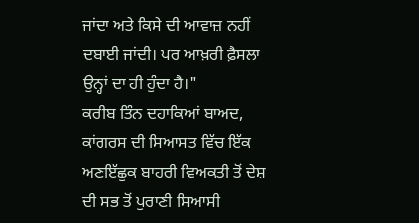ਜਾਂਦਾ ਅਤੇ ਕਿਸੇ ਦੀ ਆਵਾਜ਼ ਨਹੀਂ ਦਬਾਈ ਜਾਂਦੀ। ਪਰ ਆਖ਼ਰੀ ਫ਼ੈਸਲਾ ਉਨ੍ਹਾਂ ਦਾ ਹੀ ਹੁੰਦਾ ਹੈ।"
ਕਰੀਬ ਤਿੰਨ ਦਹਾਕਿਆਂ ਬਾਅਦ, ਕਾਂਗਰਸ ਦੀ ਸਿਆਸਤ ਵਿੱਚ ਇੱਕ ਅਣਇੱਛੁਕ ਬਾਹਰੀ ਵਿਅਕਤੀ ਤੋਂ ਦੇਸ਼ ਦੀ ਸਭ ਤੋਂ ਪੁਰਾਣੀ ਸਿਆਸੀ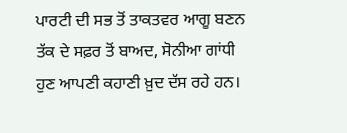ਪਾਰਟੀ ਦੀ ਸਭ ਤੋਂ ਤਾਕਤਵਰ ਆਗੂ ਬਣਨ ਤੱਕ ਦੇ ਸਫ਼ਰ ਤੋਂ ਬਾਅਦ, ਸੋਨੀਆ ਗਾਂਧੀ ਹੁਣ ਆਪਣੀ ਕਹਾਣੀ ਖ਼ੁਦ ਦੱਸ ਰਹੇ ਹਨ।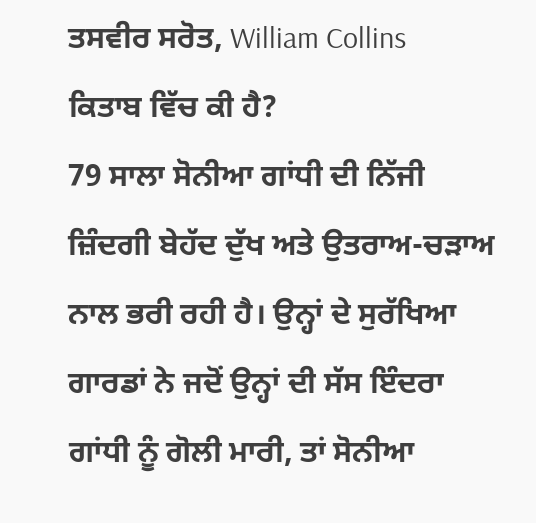ਤਸਵੀਰ ਸਰੋਤ, William Collins
ਕਿਤਾਬ ਵਿੱਚ ਕੀ ਹੈ?
79 ਸਾਲਾ ਸੋਨੀਆ ਗਾਂਧੀ ਦੀ ਨਿੱਜੀ ਜ਼ਿੰਦਗੀ ਬੇਹੱਦ ਦੁੱਖ ਅਤੇ ਉਤਰਾਅ-ਚੜਾਅ ਨਾਲ ਭਰੀ ਰਹੀ ਹੈ। ਉਨ੍ਹਾਂ ਦੇ ਸੁਰੱਖਿਆ ਗਾਰਡਾਂ ਨੇ ਜਦੋਂ ਉਨ੍ਹਾਂ ਦੀ ਸੱਸ ਇੰਦਰਾ ਗਾਂਧੀ ਨੂੰ ਗੋਲੀ ਮਾਰੀ, ਤਾਂ ਸੋਨੀਆ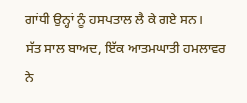ਗਾਂਧੀ ਉਨ੍ਹਾਂ ਨੂੰ ਹਸਪਤਾਲ ਲੈ ਕੇ ਗਏ ਸਨ।
ਸੱਤ ਸਾਲ ਬਾਅਦ, ਇੱਕ ਆਤਮਘਾਤੀ ਹਮਲਾਵਰ ਨੇ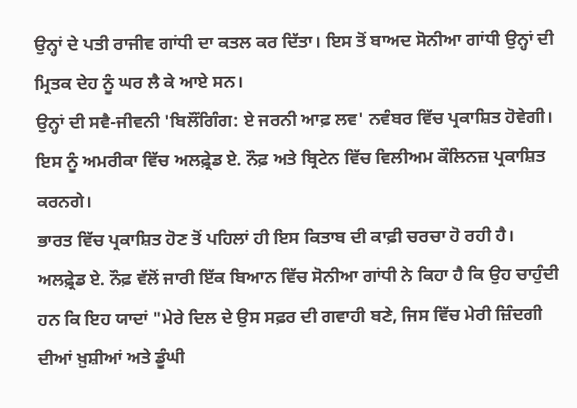ਉਨ੍ਹਾਂ ਦੇ ਪਤੀ ਰਾਜੀਵ ਗਾਂਧੀ ਦਾ ਕਤਲ ਕਰ ਦਿੱਤਾ। ਇਸ ਤੋਂ ਬਾਅਦ ਸੋਨੀਆ ਗਾਂਧੀ ਉਨ੍ਹਾਂ ਦੀ ਮ੍ਰਿਤਕ ਦੇਹ ਨੂੰ ਘਰ ਲੈ ਕੇ ਆਏ ਸਨ।
ਉਨ੍ਹਾਂ ਦੀ ਸਵੈ-ਜੀਵਨੀ 'ਬਿਲੌਂਗਿੰਗ: ਏ ਜਰਨੀ ਆਫ਼ ਲਵ' ਨਵੰਬਰ ਵਿੱਚ ਪ੍ਰਕਾਸ਼ਿਤ ਹੋਵੇਗੀ।
ਇਸ ਨੂੰ ਅਮਰੀਕਾ ਵਿੱਚ ਅਲਫ਼੍ਰੇਡ ਏ. ਨੌਫ਼ ਅਤੇ ਬ੍ਰਿਟੇਨ ਵਿੱਚ ਵਿਲੀਅਮ ਕੌਲਿਨਜ਼ ਪ੍ਰਕਾਸ਼ਿਤ ਕਰਨਗੇ।
ਭਾਰਤ ਵਿੱਚ ਪ੍ਰਕਾਸ਼ਿਤ ਹੋਣ ਤੋਂ ਪਹਿਲਾਂ ਹੀ ਇਸ ਕਿਤਾਬ ਦੀ ਕਾਫ਼ੀ ਚਰਚਾ ਹੋ ਰਹੀ ਹੈ।
ਅਲਫ਼੍ਰੇਡ ਏ. ਨੌਫ਼ ਵੱਲੋਂ ਜਾਰੀ ਇੱਕ ਬਿਆਨ ਵਿੱਚ ਸੋਨੀਆ ਗਾਂਧੀ ਨੇ ਕਿਹਾ ਹੈ ਕਿ ਉਹ ਚਾਹੁੰਦੀ ਹਨ ਕਿ ਇਹ ਯਾਦਾਂ "ਮੇਰੇ ਦਿਲ ਦੇ ਉਸ ਸਫ਼ਰ ਦੀ ਗਵਾਹੀ ਬਣੇ, ਜਿਸ ਵਿੱਚ ਮੇਰੀ ਜ਼ਿੰਦਗੀ ਦੀਆਂ ਖ਼ੁਸ਼ੀਆਂ ਅਤੇ ਡੂੰਘੀ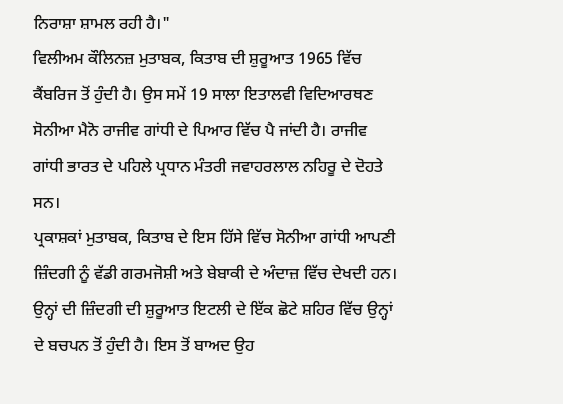ਨਿਰਾਸ਼ਾ ਸ਼ਾਮਲ ਰਹੀ ਹੈ।"
ਵਿਲੀਅਮ ਕੌਲਿਨਜ਼ ਮੁਤਾਬਕ, ਕਿਤਾਬ ਦੀ ਸ਼ੁਰੂਆਤ 1965 ਵਿੱਚ ਕੈਂਬਰਿਜ ਤੋਂ ਹੁੰਦੀ ਹੈ। ਉਸ ਸਮੇਂ 19 ਸਾਲਾ ਇਤਾਲਵੀ ਵਿਦਿਆਰਥਣ ਸੋਨੀਆ ਮੈਨੋ ਰਾਜੀਵ ਗਾਂਧੀ ਦੇ ਪਿਆਰ ਵਿੱਚ ਪੈ ਜਾਂਦੀ ਹੈ। ਰਾਜੀਵ ਗਾਂਧੀ ਭਾਰਤ ਦੇ ਪਹਿਲੇ ਪ੍ਰਧਾਨ ਮੰਤਰੀ ਜਵਾਹਰਲਾਲ ਨਹਿਰੂ ਦੇ ਦੋਹਤੇ ਸਨ।
ਪ੍ਰਕਾਸ਼ਕਾਂ ਮੁਤਾਬਕ, ਕਿਤਾਬ ਦੇ ਇਸ ਹਿੱਸੇ ਵਿੱਚ ਸੋਨੀਆ ਗਾਂਧੀ ਆਪਣੀ ਜ਼ਿੰਦਗੀ ਨੂੰ ਵੱਡੀ ਗਰਮਜੋਸ਼ੀ ਅਤੇ ਬੇਬਾਕੀ ਦੇ ਅੰਦਾਜ਼ ਵਿੱਚ ਦੇਖਦੀ ਹਨ।
ਉਨ੍ਹਾਂ ਦੀ ਜ਼ਿੰਦਗੀ ਦੀ ਸ਼ੁਰੂਆਤ ਇਟਲੀ ਦੇ ਇੱਕ ਛੋਟੇ ਸ਼ਹਿਰ ਵਿੱਚ ਉਨ੍ਹਾਂ ਦੇ ਬਚਪਨ ਤੋਂ ਹੁੰਦੀ ਹੈ। ਇਸ ਤੋਂ ਬਾਅਦ ਉਹ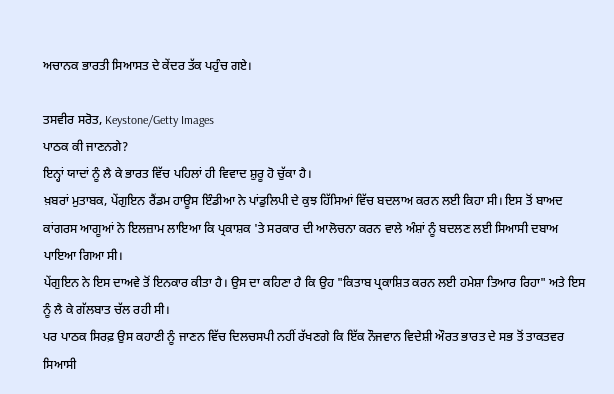ਅਚਾਨਕ ਭਾਰਤੀ ਸਿਆਸਤ ਦੇ ਕੇਂਦਰ ਤੱਕ ਪਹੁੰਚ ਗਏ।

ਤਸਵੀਰ ਸਰੋਤ, Keystone/Getty Images
ਪਾਠਕ ਕੀ ਜਾਣਨਗੇ?
ਇਨ੍ਹਾਂ ਯਾਦਾਂ ਨੂੰ ਲੈ ਕੇ ਭਾਰਤ ਵਿੱਚ ਪਹਿਲਾਂ ਹੀ ਵਿਵਾਦ ਸ਼ੁਰੂ ਹੋ ਚੁੱਕਾ ਹੈ।
ਖ਼ਬਰਾਂ ਮੁਤਾਬਕ, ਪੇਂਗੁਇਨ ਰੈਂਡਮ ਹਾਊਸ ਇੰਡੀਆ ਨੇ ਪਾਂਡੁਲਿਪੀ ਦੇ ਕੁਝ ਹਿੱਸਿਆਂ ਵਿੱਚ ਬਦਲਾਅ ਕਰਨ ਲਈ ਕਿਹਾ ਸੀ। ਇਸ ਤੋਂ ਬਾਅਦ ਕਾਂਗਰਸ ਆਗੂਆਂ ਨੇ ਇਲਜ਼ਾਮ ਲਾਇਆ ਕਿ ਪ੍ਰਕਾਸ਼ਕ 'ਤੇ ਸਰਕਾਰ ਦੀ ਆਲੋਚਨਾ ਕਰਨ ਵਾਲੇ ਅੰਸ਼ਾਂ ਨੂੰ ਬਦਲਣ ਲਈ ਸਿਆਸੀ ਦਬਾਅ ਪਾਇਆ ਗਿਆ ਸੀ।
ਪੇਂਗੁਇਨ ਨੇ ਇਸ ਦਾਅਵੇ ਤੋਂ ਇਨਕਾਰ ਕੀਤਾ ਹੈ। ਉਸ ਦਾ ਕਹਿਣਾ ਹੈ ਕਿ ਉਹ "ਕਿਤਾਬ ਪ੍ਰਕਾਸ਼ਿਤ ਕਰਨ ਲਈ ਹਮੇਸ਼ਾ ਤਿਆਰ ਰਿਹਾ" ਅਤੇ ਇਸ ਨੂੰ ਲੈ ਕੇ ਗੱਲਬਾਤ ਚੱਲ ਰਹੀ ਸੀ।
ਪਰ ਪਾਠਕ ਸਿਰਫ਼ ਉਸ ਕਹਾਣੀ ਨੂੰ ਜਾਣਨ ਵਿੱਚ ਦਿਲਚਸਪੀ ਨਹੀਂ ਰੱਖਣਗੇ ਕਿ ਇੱਕ ਨੌਜਵਾਨ ਵਿਦੇਸ਼ੀ ਔਰਤ ਭਾਰਤ ਦੇ ਸਭ ਤੋਂ ਤਾਕਤਵਰ ਸਿਆਸੀ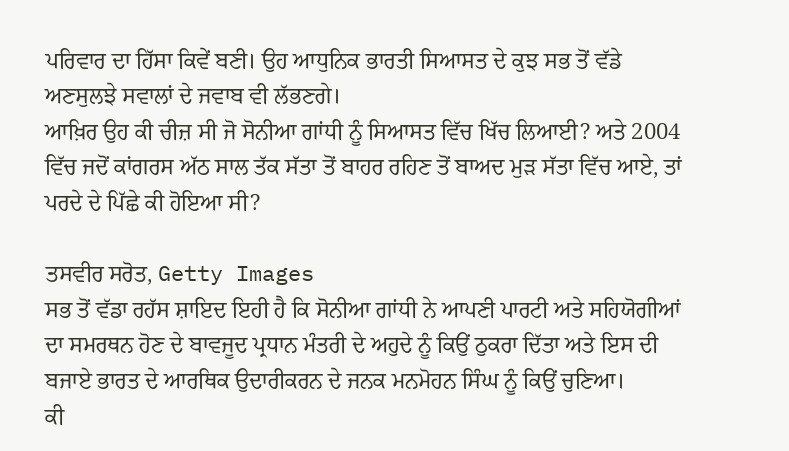ਪਰਿਵਾਰ ਦਾ ਹਿੱਸਾ ਕਿਵੇਂ ਬਣੀ। ਉਹ ਆਧੁਨਿਕ ਭਾਰਤੀ ਸਿਆਸਤ ਦੇ ਕੁਝ ਸਭ ਤੋਂ ਵੱਡੇ ਅਣਸੁਲਝੇ ਸਵਾਲਾਂ ਦੇ ਜਵਾਬ ਵੀ ਲੱਭਣਗੇ।
ਆਖ਼ਿਰ ਉਹ ਕੀ ਚੀਜ਼ ਸੀ ਜੋ ਸੋਨੀਆ ਗਾਂਧੀ ਨੂੰ ਸਿਆਸਤ ਵਿੱਚ ਖਿੱਚ ਲਿਆਈ? ਅਤੇ 2004 ਵਿੱਚ ਜਦੋਂ ਕਾਂਗਰਸ ਅੱਠ ਸਾਲ ਤੱਕ ਸੱਤਾ ਤੋਂ ਬਾਹਰ ਰਹਿਣ ਤੋਂ ਬਾਅਦ ਮੁੜ ਸੱਤਾ ਵਿੱਚ ਆਏ, ਤਾਂ ਪਰਦੇ ਦੇ ਪਿੱਛੇ ਕੀ ਹੋਇਆ ਸੀ?

ਤਸਵੀਰ ਸਰੋਤ, Getty Images
ਸਭ ਤੋਂ ਵੱਡਾ ਰਹੱਸ ਸ਼ਾਇਦ ਇਹੀ ਹੈ ਕਿ ਸੋਨੀਆ ਗਾਂਧੀ ਨੇ ਆਪਣੀ ਪਾਰਟੀ ਅਤੇ ਸਹਿਯੋਗੀਆਂ ਦਾ ਸਮਰਥਨ ਹੋਣ ਦੇ ਬਾਵਜੂਦ ਪ੍ਰਧਾਨ ਮੰਤਰੀ ਦੇ ਅਹੁਦੇ ਨੂੰ ਕਿਉਂ ਠੁਕਰਾ ਦਿੱਤਾ ਅਤੇ ਇਸ ਦੀ ਬਜਾਏ ਭਾਰਤ ਦੇ ਆਰਥਿਕ ਉਦਾਰੀਕਰਨ ਦੇ ਜਨਕ ਮਨਮੋਹਨ ਸਿੰਘ ਨੂੰ ਕਿਉਂ ਚੁਣਿਆ।
ਕੀ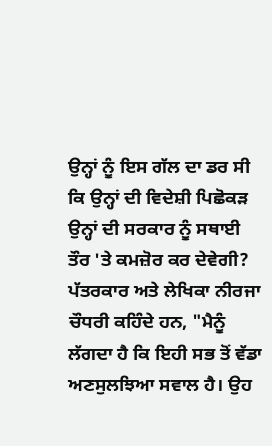ਉਨ੍ਹਾਂ ਨੂੰ ਇਸ ਗੱਲ ਦਾ ਡਰ ਸੀ ਕਿ ਉਨ੍ਹਾਂ ਦੀ ਵਿਦੇਸ਼ੀ ਪਿਛੋਕੜ ਉਨ੍ਹਾਂ ਦੀ ਸਰਕਾਰ ਨੂੰ ਸਥਾਈ ਤੌਰ 'ਤੇ ਕਮਜ਼ੋਰ ਕਰ ਦੇਵੇਗੀ?
ਪੱਤਰਕਾਰ ਅਤੇ ਲੇਖਿਕਾ ਨੀਰਜਾ ਚੌਧਰੀ ਕਹਿੰਦੇ ਹਨ, "ਮੈਨੂੰ ਲੱਗਦਾ ਹੈ ਕਿ ਇਹੀ ਸਭ ਤੋਂ ਵੱਡਾ ਅਣਸੁਲਝਿਆ ਸਵਾਲ ਹੈ। ਉਹ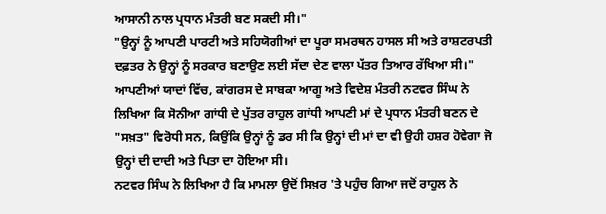ਆਸਾਨੀ ਨਾਲ ਪ੍ਰਧਾਨ ਮੰਤਰੀ ਬਣ ਸਕਦੀ ਸੀ।"
"ਉਨ੍ਹਾਂ ਨੂੰ ਆਪਣੀ ਪਾਰਟੀ ਅਤੇ ਸਹਿਯੋਗੀਆਂ ਦਾ ਪੂਰਾ ਸਮਰਥਨ ਹਾਸਲ ਸੀ ਅਤੇ ਰਾਸ਼ਟਰਪਤੀ ਦਫ਼ਤਰ ਨੇ ਉਨ੍ਹਾਂ ਨੂੰ ਸਰਕਾਰ ਬਣਾਉਣ ਲਈ ਸੱਦਾ ਦੇਣ ਵਾਲਾ ਪੱਤਰ ਤਿਆਰ ਰੱਖਿਆ ਸੀ।"
ਆਪਣੀਆਂ ਯਾਦਾਂ ਵਿੱਚ, ਕਾਂਗਰਸ ਦੇ ਸਾਬਕਾ ਆਗੂ ਅਤੇ ਵਿਦੇਸ਼ ਮੰਤਰੀ ਨਟਵਰ ਸਿੰਘ ਨੇ ਲਿਖਿਆ ਕਿ ਸੋਨੀਆ ਗਾਂਧੀ ਦੇ ਪੁੱਤਰ ਰਾਹੁਲ ਗਾਂਧੀ ਆਪਣੀ ਮਾਂ ਦੇ ਪ੍ਰਧਾਨ ਮੰਤਰੀ ਬਣਨ ਦੇ "ਸਖ਼ਤ" ਵਿਰੋਧੀ ਸਨ, ਕਿਉਂਕਿ ਉਨ੍ਹਾਂ ਨੂੰ ਡਰ ਸੀ ਕਿ ਉਨ੍ਹਾਂ ਦੀ ਮਾਂ ਦਾ ਵੀ ਉਹੀ ਹਸ਼ਰ ਹੋਵੇਗਾ ਜੋ ਉਨ੍ਹਾਂ ਦੀ ਦਾਦੀ ਅਤੇ ਪਿਤਾ ਦਾ ਹੋਇਆ ਸੀ।
ਨਟਵਰ ਸਿੰਘ ਨੇ ਲਿਖਿਆ ਹੈ ਕਿ ਮਾਮਲਾ ਉਦੋਂ ਸਿਖ਼ਰ 'ਤੇ ਪਹੁੰਚ ਗਿਆ ਜਦੋਂ ਰਾਹੁਲ ਨੇ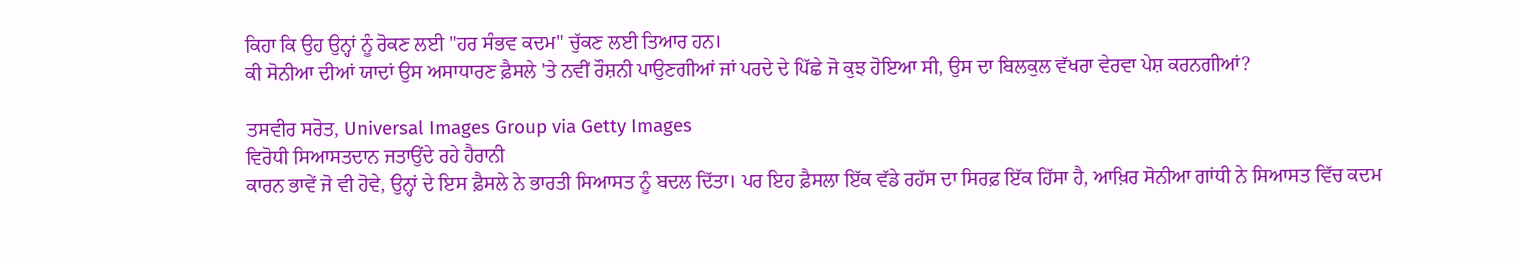ਕਿਹਾ ਕਿ ਉਹ ਉਨ੍ਹਾਂ ਨੂੰ ਰੋਕਣ ਲਈ "ਹਰ ਸੰਭਵ ਕਦਮ" ਚੁੱਕਣ ਲਈ ਤਿਆਰ ਹਨ।
ਕੀ ਸੋਨੀਆ ਦੀਆਂ ਯਾਦਾਂ ਉਸ ਅਸਾਧਾਰਣ ਫ਼ੈਸਲੇ 'ਤੇ ਨਵੀਂ ਰੌਸ਼ਨੀ ਪਾਉਣਗੀਆਂ ਜਾਂ ਪਰਦੇ ਦੇ ਪਿੱਛੇ ਜੋ ਕੁਝ ਹੋਇਆ ਸੀ, ਉਸ ਦਾ ਬਿਲਕੁਲ ਵੱਖਰਾ ਵੇਰਵਾ ਪੇਸ਼ ਕਰਨਗੀਆਂ?

ਤਸਵੀਰ ਸਰੋਤ, Universal Images Group via Getty Images
ਵਿਰੋਧੀ ਸਿਆਸਤਦਾਨ ਜਤਾਉਂਦੇ ਰਹੇ ਹੈਰਾਨੀ
ਕਾਰਨ ਭਾਵੇਂ ਜੋ ਵੀ ਹੋਵੇ, ਉਨ੍ਹਾਂ ਦੇ ਇਸ ਫ਼ੈਸਲੇ ਨੇ ਭਾਰਤੀ ਸਿਆਸਤ ਨੂੰ ਬਦਲ ਦਿੱਤਾ। ਪਰ ਇਹ ਫ਼ੈਸਲਾ ਇੱਕ ਵੱਡੇ ਰਹੱਸ ਦਾ ਸਿਰਫ਼ ਇੱਕ ਹਿੱਸਾ ਹੈ, ਆਖ਼ਿਰ ਸੋਨੀਆ ਗਾਂਧੀ ਨੇ ਸਿਆਸਤ ਵਿੱਚ ਕਦਮ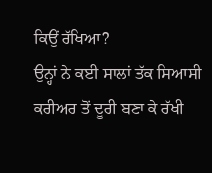ਕਿਉਂ ਰੱਖਿਆ?
ਉਨ੍ਹਾਂ ਨੇ ਕਈ ਸਾਲਾਂ ਤੱਕ ਸਿਆਸੀ ਕਰੀਅਰ ਤੋਂ ਦੂਰੀ ਬਣਾ ਕੇ ਰੱਖੀ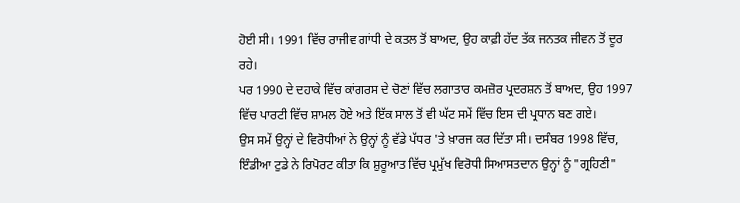ਹੋਈ ਸੀ। 1991 ਵਿੱਚ ਰਾਜੀਵ ਗਾਂਧੀ ਦੇ ਕਤਲ ਤੋਂ ਬਾਅਦ, ਉਹ ਕਾਫ਼ੀ ਹੱਦ ਤੱਕ ਜਨਤਕ ਜੀਵਨ ਤੋਂ ਦੂਰ ਰਹੇ।
ਪਰ 1990 ਦੇ ਦਹਾਕੇ ਵਿੱਚ ਕਾਂਗਰਸ ਦੇ ਚੋਣਾਂ ਵਿੱਚ ਲਗਾਤਾਰ ਕਮਜ਼ੋਰ ਪ੍ਰਦਰਸ਼ਨ ਤੋਂ ਬਾਅਦ, ਉਹ 1997 ਵਿੱਚ ਪਾਰਟੀ ਵਿੱਚ ਸ਼ਾਮਲ ਹੋਏ ਅਤੇ ਇੱਕ ਸਾਲ ਤੋਂ ਵੀ ਘੱਟ ਸਮੇਂ ਵਿੱਚ ਇਸ ਦੀ ਪ੍ਰਧਾਨ ਬਣ ਗਏ।
ਉਸ ਸਮੇਂ ਉਨ੍ਹਾਂ ਦੇ ਵਿਰੋਧੀਆਂ ਨੇ ਉਨ੍ਹਾਂ ਨੂੰ ਵੱਡੇ ਪੱਧਰ 'ਤੇ ਖ਼ਾਰਜ ਕਰ ਦਿੱਤਾ ਸੀ। ਦਸੰਬਰ 1998 ਵਿੱਚ, ਇੰਡੀਆ ਟੁਡੇ ਨੇ ਰਿਪੋਰਟ ਕੀਤਾ ਕਿ ਸ਼ੁਰੂਆਤ ਵਿੱਚ ਪ੍ਰਮੁੱਖ ਵਿਰੋਧੀ ਸਿਆਸਤਦਾਨ ਉਨ੍ਹਾਂ ਨੂੰ "ਗ੍ਰਹਿਣੀ"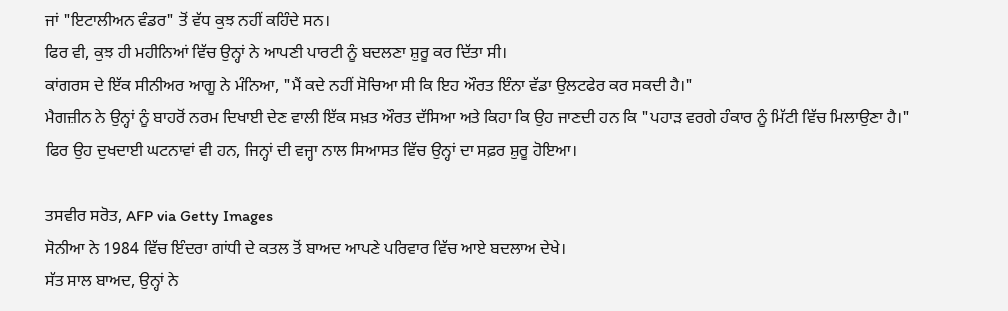ਜਾਂ "ਇਟਾਲੀਅਨ ਵੰਡਰ" ਤੋਂ ਵੱਧ ਕੁਝ ਨਹੀਂ ਕਹਿੰਦੇ ਸਨ।
ਫਿਰ ਵੀ, ਕੁਝ ਹੀ ਮਹੀਨਿਆਂ ਵਿੱਚ ਉਨ੍ਹਾਂ ਨੇ ਆਪਣੀ ਪਾਰਟੀ ਨੂੰ ਬਦਲਣਾ ਸ਼ੁਰੂ ਕਰ ਦਿੱਤਾ ਸੀ।
ਕਾਂਗਰਸ ਦੇ ਇੱਕ ਸੀਨੀਅਰ ਆਗੂ ਨੇ ਮੰਨਿਆ, "ਮੈਂ ਕਦੇ ਨਹੀਂ ਸੋਚਿਆ ਸੀ ਕਿ ਇਹ ਔਰਤ ਇੰਨਾ ਵੱਡਾ ਉਲਟਫੇਰ ਕਰ ਸਕਦੀ ਹੈ।"
ਮੈਗਜ਼ੀਨ ਨੇ ਉਨ੍ਹਾਂ ਨੂੰ ਬਾਹਰੋਂ ਨਰਮ ਦਿਖਾਈ ਦੇਣ ਵਾਲੀ ਇੱਕ ਸਖ਼ਤ ਔਰਤ ਦੱਸਿਆ ਅਤੇ ਕਿਹਾ ਕਿ ਉਹ ਜਾਣਦੀ ਹਨ ਕਿ "ਪਹਾੜ ਵਰਗੇ ਹੰਕਾਰ ਨੂੰ ਮਿੱਟੀ ਵਿੱਚ ਮਿਲਾਉਣਾ ਹੈ।"
ਫਿਰ ਉਹ ਦੁਖਦਾਈ ਘਟਨਾਵਾਂ ਵੀ ਹਨ, ਜਿਨ੍ਹਾਂ ਦੀ ਵਜ੍ਹਾ ਨਾਲ ਸਿਆਸਤ ਵਿੱਚ ਉਨ੍ਹਾਂ ਦਾ ਸਫ਼ਰ ਸ਼ੁਰੂ ਹੋਇਆ।

ਤਸਵੀਰ ਸਰੋਤ, AFP via Getty Images
ਸੋਨੀਆ ਨੇ 1984 ਵਿੱਚ ਇੰਦਰਾ ਗਾਂਧੀ ਦੇ ਕਤਲ ਤੋਂ ਬਾਅਦ ਆਪਣੇ ਪਰਿਵਾਰ ਵਿੱਚ ਆਏ ਬਦਲਾਅ ਦੇਖੇ।
ਸੱਤ ਸਾਲ ਬਾਅਦ, ਉਨ੍ਹਾਂ ਨੇ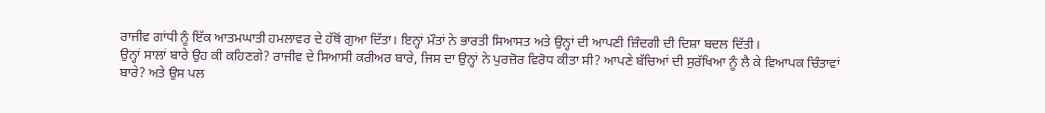ਰਾਜੀਵ ਗਾਂਧੀ ਨੂੰ ਇੱਕ ਆਤਮਘਾਤੀ ਹਮਲਾਵਰ ਦੇ ਹੱਥੋਂ ਗੁਆ ਦਿੱਤਾ। ਇਨ੍ਹਾਂ ਮੌਤਾਂ ਨੇ ਭਾਰਤੀ ਸਿਆਸਤ ਅਤੇ ਉਨ੍ਹਾਂ ਦੀ ਆਪਣੀ ਜ਼ਿੰਦਗੀ ਦੀ ਦਿਸ਼ਾ ਬਦਲ ਦਿੱਤੀ।
ਉਨ੍ਹਾਂ ਸਾਲਾਂ ਬਾਰੇ ਉਹ ਕੀ ਕਹਿਣਗੇ? ਰਾਜੀਵ ਦੇ ਸਿਆਸੀ ਕਰੀਅਰ ਬਾਰੇ, ਜਿਸ ਦਾ ਉਨ੍ਹਾਂ ਨੇ ਪੁਰਜ਼ੋਰ ਵਿਰੋਧ ਕੀਤਾ ਸੀ? ਆਪਣੇ ਬੱਚਿਆਂ ਦੀ ਸੁਰੱਖਿਆ ਨੂੰ ਲੈ ਕੇ ਵਿਆਪਕ ਚਿੰਤਾਵਾਂ ਬਾਰੇ? ਅਤੇ ਉਸ ਪਲ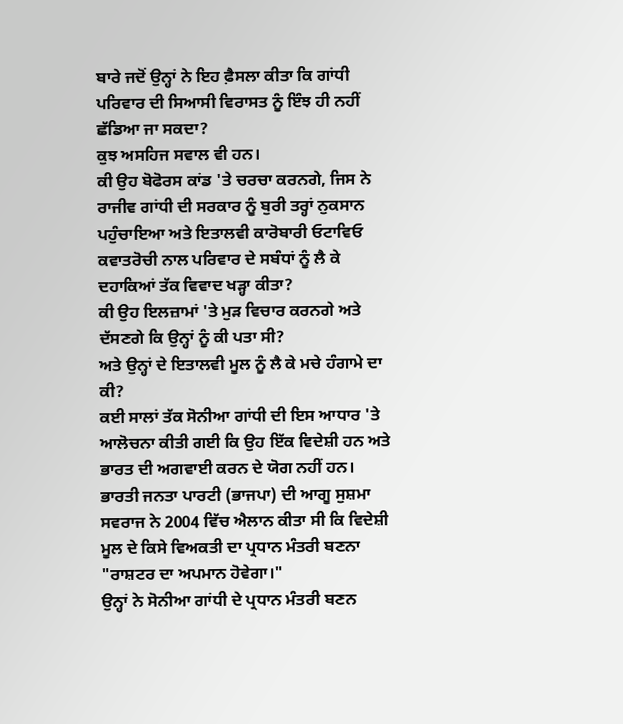ਬਾਰੇ ਜਦੋਂ ਉਨ੍ਹਾਂ ਨੇ ਇਹ ਫ਼ੈਸਲਾ ਕੀਤਾ ਕਿ ਗਾਂਧੀ ਪਰਿਵਾਰ ਦੀ ਸਿਆਸੀ ਵਿਰਾਸਤ ਨੂੰ ਇੰਝ ਹੀ ਨਹੀਂ ਛੱਡਿਆ ਜਾ ਸਕਦਾ?
ਕੁਝ ਅਸਹਿਜ ਸਵਾਲ ਵੀ ਹਨ।
ਕੀ ਉਹ ਬੋਫੋਰਸ ਕਾਂਡ 'ਤੇ ਚਰਚਾ ਕਰਨਗੇ, ਜਿਸ ਨੇ ਰਾਜੀਵ ਗਾਂਧੀ ਦੀ ਸਰਕਾਰ ਨੂੰ ਬੁਰੀ ਤਰ੍ਹਾਂ ਨੁਕਸਾਨ ਪਹੁੰਚਾਇਆ ਅਤੇ ਇਤਾਲਵੀ ਕਾਰੋਬਾਰੀ ਓਟਾਵਿਓ ਕਵਾਤਰੋਚੀ ਨਾਲ ਪਰਿਵਾਰ ਦੇ ਸਬੰਧਾਂ ਨੂੰ ਲੈ ਕੇ ਦਹਾਕਿਆਂ ਤੱਕ ਵਿਵਾਦ ਖੜ੍ਹਾ ਕੀਤਾ?
ਕੀ ਉਹ ਇਲਜ਼ਾਮਾਂ 'ਤੇ ਮੁੜ ਵਿਚਾਰ ਕਰਨਗੇ ਅਤੇ ਦੱਸਣਗੇ ਕਿ ਉਨ੍ਹਾਂ ਨੂੰ ਕੀ ਪਤਾ ਸੀ?
ਅਤੇ ਉਨ੍ਹਾਂ ਦੇ ਇਤਾਲਵੀ ਮੂਲ ਨੂੰ ਲੈ ਕੇ ਮਚੇ ਹੰਗਾਮੇ ਦਾ ਕੀ?
ਕਈ ਸਾਲਾਂ ਤੱਕ ਸੋਨੀਆ ਗਾਂਧੀ ਦੀ ਇਸ ਆਧਾਰ 'ਤੇ ਆਲੋਚਨਾ ਕੀਤੀ ਗਈ ਕਿ ਉਹ ਇੱਕ ਵਿਦੇਸ਼ੀ ਹਨ ਅਤੇ ਭਾਰਤ ਦੀ ਅਗਵਾਈ ਕਰਨ ਦੇ ਯੋਗ ਨਹੀਂ ਹਨ।
ਭਾਰਤੀ ਜਨਤਾ ਪਾਰਟੀ (ਭਾਜਪਾ) ਦੀ ਆਗੂ ਸੁਸ਼ਮਾ ਸਵਰਾਜ ਨੇ 2004 ਵਿੱਚ ਐਲਾਨ ਕੀਤਾ ਸੀ ਕਿ ਵਿਦੇਸ਼ੀ ਮੂਲ ਦੇ ਕਿਸੇ ਵਿਅਕਤੀ ਦਾ ਪ੍ਰਧਾਨ ਮੰਤਰੀ ਬਣਨਾ "ਰਾਸ਼ਟਰ ਦਾ ਅਪਮਾਨ ਹੋਵੇਗਾ।"
ਉਨ੍ਹਾਂ ਨੇ ਸੋਨੀਆ ਗਾਂਧੀ ਦੇ ਪ੍ਰਧਾਨ ਮੰਤਰੀ ਬਣਨ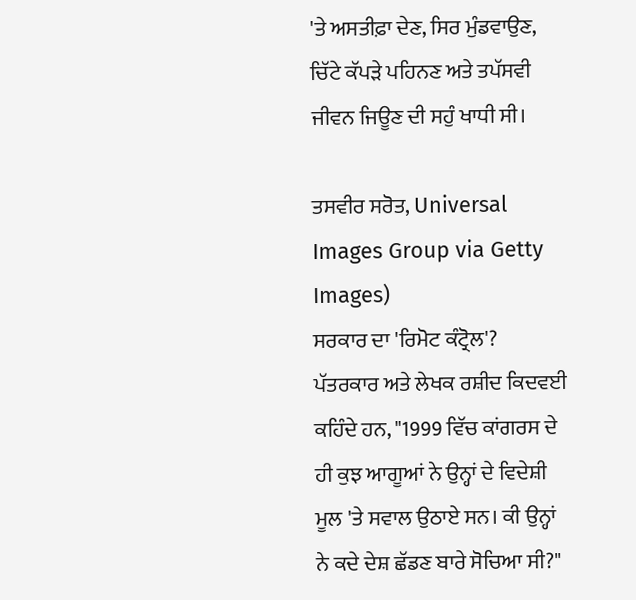'ਤੇ ਅਸਤੀਫ਼ਾ ਦੇਣ, ਸਿਰ ਮੁੰਡਵਾਉਣ, ਚਿੱਟੇ ਕੱਪੜੇ ਪਹਿਨਣ ਅਤੇ ਤਪੱਸਵੀ ਜੀਵਨ ਜਿਊਣ ਦੀ ਸਹੁੰ ਖਾਧੀ ਸੀ।

ਤਸਵੀਰ ਸਰੋਤ, Universal Images Group via Getty Images)
ਸਰਕਾਰ ਦਾ 'ਰਿਮੋਟ ਕੰਟ੍ਰੋਲ'?
ਪੱਤਰਕਾਰ ਅਤੇ ਲੇਖਕ ਰਸ਼ੀਦ ਕਿਦਵਈ ਕਹਿੰਦੇ ਹਨ, "1999 ਵਿੱਚ ਕਾਂਗਰਸ ਦੇ ਹੀ ਕੁਝ ਆਗੂਆਂ ਨੇ ਉਨ੍ਹਾਂ ਦੇ ਵਿਦੇਸ਼ੀ ਮੂਲ 'ਤੇ ਸਵਾਲ ਉਠਾਏ ਸਨ। ਕੀ ਉਨ੍ਹਾਂ ਨੇ ਕਦੇ ਦੇਸ਼ ਛੱਡਣ ਬਾਰੇ ਸੋਚਿਆ ਸੀ?"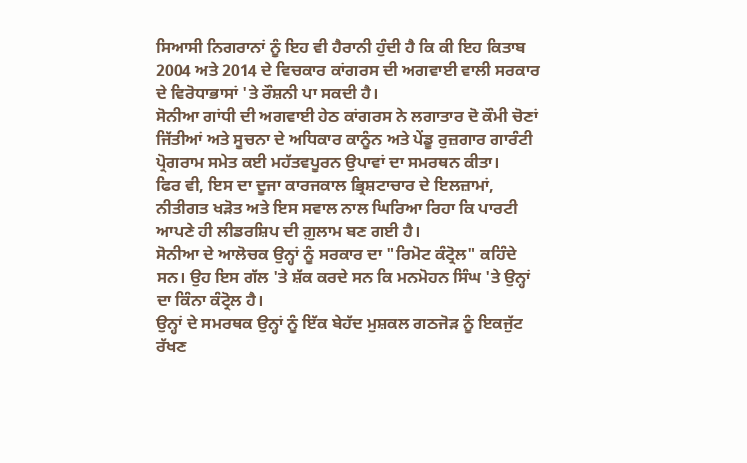ਸਿਆਸੀ ਨਿਗਰਾਨਾਂ ਨੂੰ ਇਹ ਵੀ ਹੈਰਾਨੀ ਹੁੰਦੀ ਹੈ ਕਿ ਕੀ ਇਹ ਕਿਤਾਬ 2004 ਅਤੇ 2014 ਦੇ ਵਿਚਕਾਰ ਕਾਂਗਰਸ ਦੀ ਅਗਵਾਈ ਵਾਲੀ ਸਰਕਾਰ ਦੇ ਵਿਰੋਧਾਭਾਸਾਂ 'ਤੇ ਰੌਸ਼ਨੀ ਪਾ ਸਕਦੀ ਹੈ।
ਸੋਨੀਆ ਗਾਂਧੀ ਦੀ ਅਗਵਾਈ ਹੇਠ ਕਾਂਗਰਸ ਨੇ ਲਗਾਤਾਰ ਦੋ ਕੌਮੀ ਚੋਣਾਂ ਜਿੱਤੀਆਂ ਅਤੇ ਸੂਚਨਾ ਦੇ ਅਧਿਕਾਰ ਕਾਨੂੰਨ ਅਤੇ ਪੇਂਡੂ ਰੁਜ਼ਗਾਰ ਗਾਰੰਟੀ ਪ੍ਰੋਗਰਾਮ ਸਮੇਤ ਕਈ ਮਹੱਤਵਪੂਰਨ ਉਪਾਵਾਂ ਦਾ ਸਮਰਥਨ ਕੀਤਾ।
ਫਿਰ ਵੀ, ਇਸ ਦਾ ਦੂਜਾ ਕਾਰਜਕਾਲ ਭ੍ਰਿਸ਼ਟਾਚਾਰ ਦੇ ਇਲਜ਼ਾਮਾਂ, ਨੀਤੀਗਤ ਖੜੋਤ ਅਤੇ ਇਸ ਸਵਾਲ ਨਾਲ ਘਿਰਿਆ ਰਿਹਾ ਕਿ ਪਾਰਟੀ ਆਪਣੇ ਹੀ ਲੀਡਰਸ਼ਿਪ ਦੀ ਗ਼ੁਲਾਮ ਬਣ ਗਈ ਹੈ।
ਸੋਨੀਆ ਦੇ ਆਲੋਚਕ ਉਨ੍ਹਾਂ ਨੂੰ ਸਰਕਾਰ ਦਾ "ਰਿਮੋਟ ਕੰਟ੍ਰੋਲ" ਕਹਿੰਦੇ ਸਨ। ਉਹ ਇਸ ਗੱਲ 'ਤੇ ਸ਼ੱਕ ਕਰਦੇ ਸਨ ਕਿ ਮਨਮੋਹਨ ਸਿੰਘ 'ਤੇ ਉਨ੍ਹਾਂ ਦਾ ਕਿੰਨਾ ਕੰਟ੍ਰੋਲ ਹੈ।
ਉਨ੍ਹਾਂ ਦੇ ਸਮਰਥਕ ਉਨ੍ਹਾਂ ਨੂੰ ਇੱਕ ਬੇਹੱਦ ਮੁਸ਼ਕਲ ਗਠਜੋੜ ਨੂੰ ਇਕਜੁੱਟ ਰੱਖਣ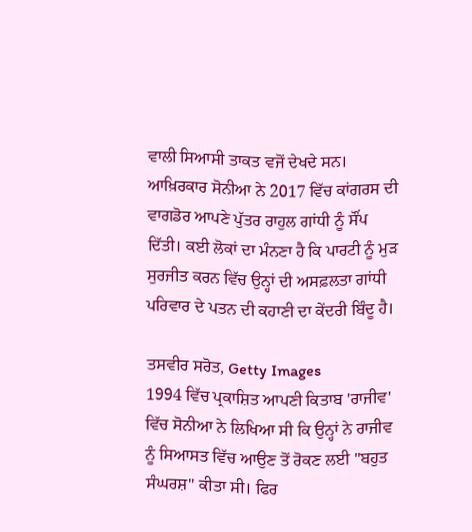ਵਾਲੀ ਸਿਆਸੀ ਤਾਕਤ ਵਜੋਂ ਦੇਖਦੇ ਸਨ।
ਆਖ਼ਿਰਕਾਰ ਸੋਨੀਆ ਨੇ 2017 ਵਿੱਚ ਕਾਂਗਰਸ ਦੀ ਵਾਗਡੋਰ ਆਪਣੇ ਪੁੱਤਰ ਰਾਹੁਲ ਗਾਂਧੀ ਨੂੰ ਸੌਂਪ ਦਿੱਤੀ। ਕਈ ਲੋਕਾਂ ਦਾ ਮੰਨਣਾ ਹੈ ਕਿ ਪਾਰਟੀ ਨੂੰ ਮੁੜ ਸੁਰਜੀਤ ਕਰਨ ਵਿੱਚ ਉਨ੍ਹਾਂ ਦੀ ਅਸਫ਼ਲਤਾ ਗਾਂਧੀ ਪਰਿਵਾਰ ਦੇ ਪਤਨ ਦੀ ਕਹਾਣੀ ਦਾ ਕੇਂਦਰੀ ਬਿੰਦੂ ਹੈ।

ਤਸਵੀਰ ਸਰੋਤ, Getty Images
1994 ਵਿੱਚ ਪ੍ਰਕਾਸ਼ਿਤ ਆਪਣੀ ਕਿਤਾਬ 'ਰਾਜੀਵ' ਵਿੱਚ ਸੋਨੀਆ ਨੇ ਲਿਖਿਆ ਸੀ ਕਿ ਉਨ੍ਹਾਂ ਨੇ ਰਾਜੀਵ ਨੂੰ ਸਿਆਸਤ ਵਿੱਚ ਆਉਣ ਤੋਂ ਰੋਕਣ ਲਈ "ਬਹੁਤ ਸੰਘਰਸ਼" ਕੀਤਾ ਸੀ। ਫਿਰ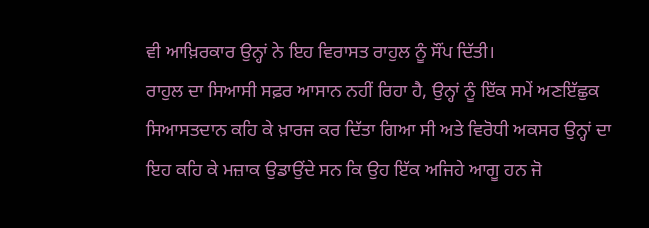ਵੀ ਆਖ਼ਿਰਕਾਰ ਉਨ੍ਹਾਂ ਨੇ ਇਹ ਵਿਰਾਸਤ ਰਾਹੁਲ ਨੂੰ ਸੌਂਪ ਦਿੱਤੀ।
ਰਾਹੁਲ ਦਾ ਸਿਆਸੀ ਸਫ਼ਰ ਆਸਾਨ ਨਹੀਂ ਰਿਹਾ ਹੈ, ਉਨ੍ਹਾਂ ਨੂੰ ਇੱਕ ਸਮੇਂ ਅਣਇੱਛੁਕ ਸਿਆਸਤਦਾਨ ਕਹਿ ਕੇ ਖ਼ਾਰਜ ਕਰ ਦਿੱਤਾ ਗਿਆ ਸੀ ਅਤੇ ਵਿਰੋਧੀ ਅਕਸਰ ਉਨ੍ਹਾਂ ਦਾ ਇਹ ਕਹਿ ਕੇ ਮਜ਼ਾਕ ਉਡਾਉਂਦੇ ਸਨ ਕਿ ਉਹ ਇੱਕ ਅਜਿਹੇ ਆਗੂ ਹਨ ਜੋ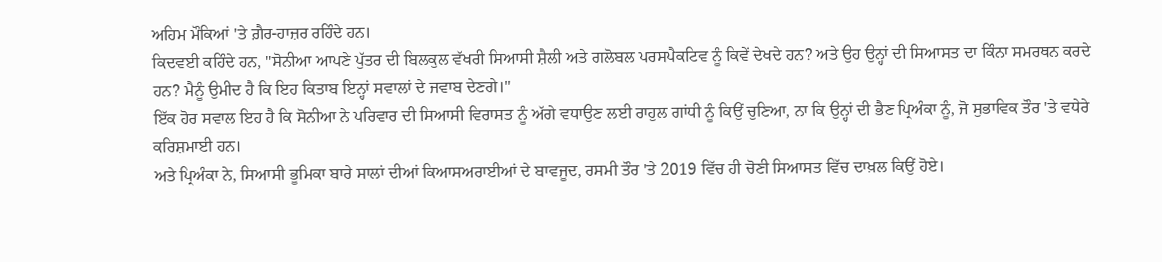ਅਹਿਮ ਮੌਕਿਆਂ 'ਤੇ ਗ਼ੈਰ-ਹਾਜ਼ਰ ਰਹਿੰਦੇ ਹਨ।
ਕਿਦਵਈ ਕਹਿੰਦੇ ਹਨ, "ਸੋਨੀਆ ਆਪਣੇ ਪੁੱਤਰ ਦੀ ਬਿਲਕੁਲ ਵੱਖਰੀ ਸਿਆਸੀ ਸ਼ੈਲੀ ਅਤੇ ਗਲੋਬਲ ਪਰਸਪੈਕਟਿਵ ਨੂੰ ਕਿਵੇਂ ਦੇਖਦੇ ਹਨ? ਅਤੇ ਉਹ ਉਨ੍ਹਾਂ ਦੀ ਸਿਆਸਤ ਦਾ ਕਿੰਨਾ ਸਮਰਥਨ ਕਰਦੇ ਹਨ? ਮੈਨੂੰ ਉਮੀਦ ਹੈ ਕਿ ਇਹ ਕਿਤਾਬ ਇਨ੍ਹਾਂ ਸਵਾਲਾਂ ਦੇ ਜਵਾਬ ਦੇਣਗੇ।"
ਇੱਕ ਹੋਰ ਸਵਾਲ ਇਹ ਹੈ ਕਿ ਸੋਨੀਆ ਨੇ ਪਰਿਵਾਰ ਦੀ ਸਿਆਸੀ ਵਿਰਾਸਤ ਨੂੰ ਅੱਗੇ ਵਧਾਉਣ ਲਈ ਰਾਹੁਲ ਗਾਂਧੀ ਨੂੰ ਕਿਉਂ ਚੁਣਿਆ, ਨਾ ਕਿ ਉਨ੍ਹਾਂ ਦੀ ਭੈਣ ਪ੍ਰਿਅੰਕਾ ਨੂੰ, ਜੋ ਸੁਭਾਵਿਕ ਤੌਰ 'ਤੇ ਵਧੇਰੇ ਕਰਿਸ਼ਮਾਈ ਹਨ।
ਅਤੇ ਪ੍ਰਿਅੰਕਾ ਨੇ, ਸਿਆਸੀ ਭੂਮਿਕਾ ਬਾਰੇ ਸਾਲਾਂ ਦੀਆਂ ਕਿਆਸਅਰਾਈਆਂ ਦੇ ਬਾਵਜੂਦ, ਰਸਮੀ ਤੌਰ 'ਤੇ 2019 ਵਿੱਚ ਹੀ ਚੋਣੀ ਸਿਆਸਤ ਵਿੱਚ ਦਾਖ਼ਲ ਕਿਉਂ ਹੋਏ।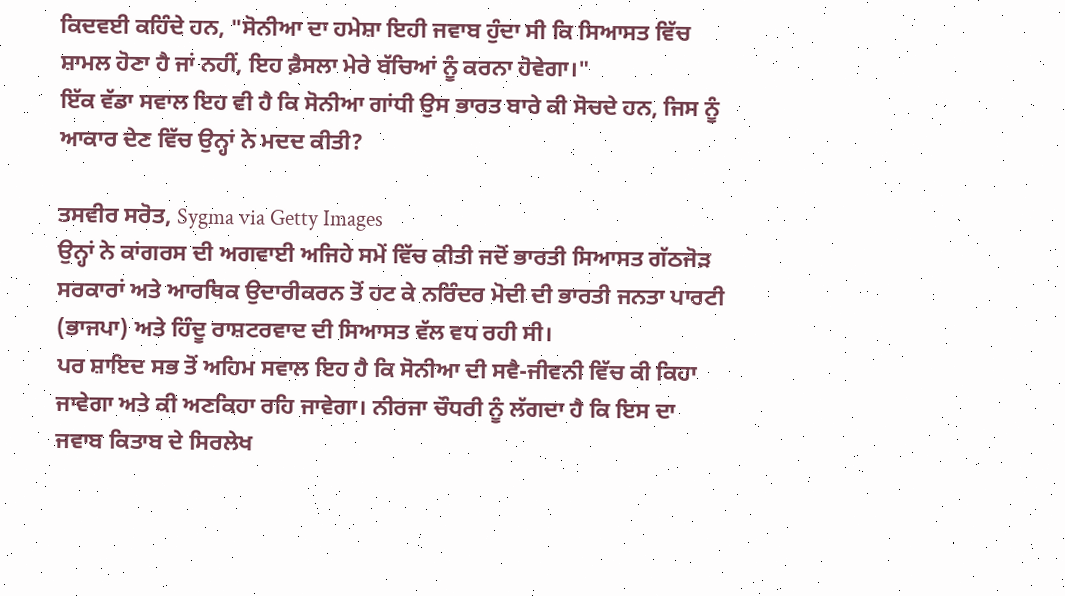ਕਿਦਵਈ ਕਹਿੰਦੇ ਹਨ, "ਸੋਨੀਆ ਦਾ ਹਮੇਸ਼ਾ ਇਹੀ ਜਵਾਬ ਹੁੰਦਾ ਸੀ ਕਿ ਸਿਆਸਤ ਵਿੱਚ ਸ਼ਾਮਲ ਹੋਣਾ ਹੈ ਜਾਂ ਨਹੀਂ, ਇਹ ਫ਼ੈਸਲਾ ਮੇਰੇ ਬੱਚਿਆਂ ਨੂੰ ਕਰਨਾ ਹੋਵੇਗਾ।"
ਇੱਕ ਵੱਡਾ ਸਵਾਲ ਇਹ ਵੀ ਹੈ ਕਿ ਸੋਨੀਆ ਗਾਂਧੀ ਉਸ ਭਾਰਤ ਬਾਰੇ ਕੀ ਸੋਚਦੇ ਹਨ, ਜਿਸ ਨੂੰ ਆਕਾਰ ਦੇਣ ਵਿੱਚ ਉਨ੍ਹਾਂ ਨੇ ਮਦਦ ਕੀਤੀ?

ਤਸਵੀਰ ਸਰੋਤ, Sygma via Getty Images
ਉਨ੍ਹਾਂ ਨੇ ਕਾਂਗਰਸ ਦੀ ਅਗਵਾਈ ਅਜਿਹੇ ਸਮੇਂ ਵਿੱਚ ਕੀਤੀ ਜਦੋਂ ਭਾਰਤੀ ਸਿਆਸਤ ਗੱਠਜੋੜ ਸਰਕਾਰਾਂ ਅਤੇ ਆਰਥਿਕ ਉਦਾਰੀਕਰਨ ਤੋਂ ਹਟ ਕੇ ਨਰਿੰਦਰ ਮੋਦੀ ਦੀ ਭਾਰਤੀ ਜਨਤਾ ਪਾਰਟੀ (ਭਾਜਪਾ) ਅਤੇ ਹਿੰਦੂ ਰਾਸ਼ਟਰਵਾਦ ਦੀ ਸਿਆਸਤ ਵੱਲ ਵਧ ਰਹੀ ਸੀ।
ਪਰ ਸ਼ਾਇਦ ਸਭ ਤੋਂ ਅਹਿਮ ਸਵਾਲ ਇਹ ਹੈ ਕਿ ਸੋਨੀਆ ਦੀ ਸਵੈ-ਜੀਵਨੀ ਵਿੱਚ ਕੀ ਕਿਹਾ ਜਾਵੇਗਾ ਅਤੇ ਕੀ ਅਣਕਿਹਾ ਰਹਿ ਜਾਵੇਗਾ। ਨੀਰਜਾ ਚੌਧਰੀ ਨੂੰ ਲੱਗਦਾ ਹੈ ਕਿ ਇਸ ਦਾ ਜਵਾਬ ਕਿਤਾਬ ਦੇ ਸਿਰਲੇਖ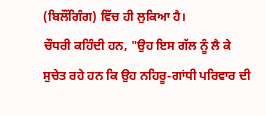(ਬਿਲੌਂਗਿੰਗ) ਵਿੱਚ ਹੀ ਲੁਕਿਆ ਹੈ।
ਚੌਧਰੀ ਕਹਿੰਦੀ ਹਨ, "ਉਹ ਇਸ ਗੱਲ ਨੂੰ ਲੈ ਕੇ ਸੁਚੇਤ ਰਹੇ ਹਨ ਕਿ ਉਹ ਨਹਿਰੂ-ਗਾਂਧੀ ਪਰਿਵਾਰ ਦੀ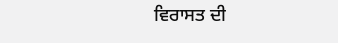ਵਿਰਾਸਤ ਦੀ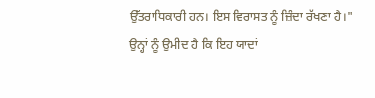ਉੱਤਰਾਧਿਕਾਰੀ ਹਨ। ਇਸ ਵਿਰਾਸਤ ਨੂੰ ਜ਼ਿੰਦਾ ਰੱਖਣਾ ਹੈ।"
ਉਨ੍ਹਾਂ ਨੂੰ ਉਮੀਦ ਹੈ ਕਿ ਇਹ ਯਾਦਾਂ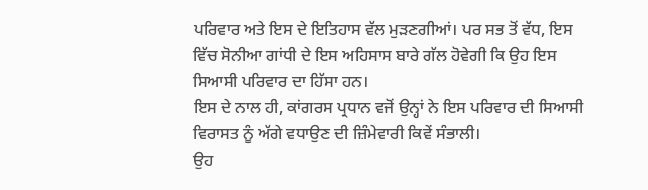ਪਰਿਵਾਰ ਅਤੇ ਇਸ ਦੇ ਇਤਿਹਾਸ ਵੱਲ ਮੁੜਣਗੀਆਂ। ਪਰ ਸਭ ਤੋਂ ਵੱਧ, ਇਸ ਵਿੱਚ ਸੋਨੀਆ ਗਾਂਧੀ ਦੇ ਇਸ ਅਹਿਸਾਸ ਬਾਰੇ ਗੱਲ ਹੋਵੇਗੀ ਕਿ ਉਹ ਇਸ ਸਿਆਸੀ ਪਰਿਵਾਰ ਦਾ ਹਿੱਸਾ ਹਨ।
ਇਸ ਦੇ ਨਾਲ ਹੀ, ਕਾਂਗਰਸ ਪ੍ਰਧਾਨ ਵਜੋਂ ਉਨ੍ਹਾਂ ਨੇ ਇਸ ਪਰਿਵਾਰ ਦੀ ਸਿਆਸੀ ਵਿਰਾਸਤ ਨੂੰ ਅੱਗੇ ਵਧਾਉਣ ਦੀ ਜ਼ਿੰਮੇਵਾਰੀ ਕਿਵੇਂ ਸੰਭਾਲੀ।
ਉਹ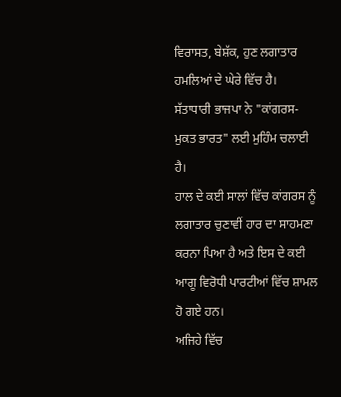ਵਿਰਾਸਤ, ਬੇਸ਼ੱਕ, ਹੁਣ ਲਗਾਤਾਰ ਹਮਲਿਆਂ ਦੇ ਘੇਰੇ ਵਿੱਚ ਹੈ।
ਸੱਤਾਧਾਰੀ ਭਾਜਪਾ ਨੇ "ਕਾਂਗਰਸ-ਮੁਕਤ ਭਾਰਤ" ਲਈ ਮੁਹਿੰਮ ਚਲਾਈ ਹੈ।
ਹਾਲ ਦੇ ਕਈ ਸਾਲਾਂ ਵਿੱਚ ਕਾਂਗਰਸ ਨੂੰ ਲਗਾਤਾਰ ਚੁਣਾਵੀਂ ਹਾਰ ਦਾ ਸਾਹਮਣਾ ਕਰਨਾ ਪਿਆ ਹੈ ਅਤੇ ਇਸ ਦੇ ਕਈ ਆਗੂ ਵਿਰੋਧੀ ਪਾਰਟੀਆਂ ਵਿੱਚ ਸ਼ਾਮਲ ਹੋ ਗਏ ਹਨ।
ਅਜਿਹੇ ਵਿੱਚ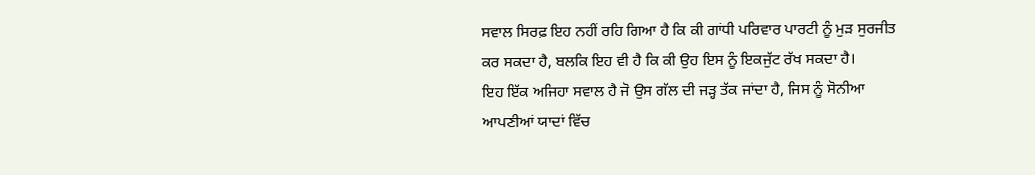ਸਵਾਲ ਸਿਰਫ਼ ਇਹ ਨਹੀਂ ਰਹਿ ਗਿਆ ਹੈ ਕਿ ਕੀ ਗਾਂਧੀ ਪਰਿਵਾਰ ਪਾਰਟੀ ਨੂੰ ਮੁੜ ਸੁਰਜੀਤ ਕਰ ਸਕਦਾ ਹੈ, ਬਲਕਿ ਇਹ ਵੀ ਹੈ ਕਿ ਕੀ ਉਹ ਇਸ ਨੂੰ ਇਕਜੁੱਟ ਰੱਖ ਸਕਦਾ ਹੈ।
ਇਹ ਇੱਕ ਅਜਿਹਾ ਸਵਾਲ ਹੈ ਜੋ ਉਸ ਗੱਲ ਦੀ ਜੜ੍ਹ ਤੱਕ ਜਾਂਦਾ ਹੈ, ਜਿਸ ਨੂੰ ਸੋਨੀਆ ਆਪਣੀਆਂ ਯਾਦਾਂ ਵਿੱਚ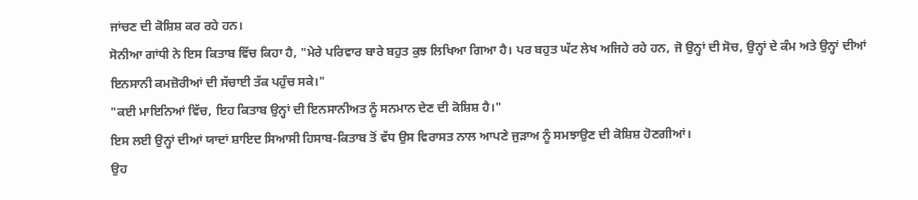ਜਾਂਚਣ ਦੀ ਕੋਸ਼ਿਸ਼ ਕਰ ਰਹੇ ਹਨ।
ਸੋਨੀਆ ਗਾਂਧੀ ਨੇ ਇਸ ਕਿਤਾਬ ਵਿੱਚ ਕਿਹਾ ਹੈ, "ਮੇਰੇ ਪਰਿਵਾਰ ਬਾਰੇ ਬਹੁਤ ਕੁਝ ਲਿਖਿਆ ਗਿਆ ਹੈ। ਪਰ ਬਹੁਤ ਘੱਟ ਲੇਖ ਅਜਿਹੇ ਰਹੇ ਹਨ, ਜੋ ਉਨ੍ਹਾਂ ਦੀ ਸੋਚ, ਉਨ੍ਹਾਂ ਦੇ ਕੰਮ ਅਤੇ ਉਨ੍ਹਾਂ ਦੀਆਂ ਇਨਸਾਨੀ ਕਮਜ਼ੋਰੀਆਂ ਦੀ ਸੱਚਾਈ ਤੱਕ ਪਹੁੰਚ ਸਕੇ।"
"ਕਈ ਮਾਇਨਿਆਂ ਵਿੱਚ, ਇਹ ਕਿਤਾਬ ਉਨ੍ਹਾਂ ਦੀ ਇਨਸਾਨੀਅਤ ਨੂੰ ਸਨਮਾਨ ਦੇਣ ਦੀ ਕੋਸ਼ਿਸ਼ ਹੈ।"
ਇਸ ਲਈ ਉਨ੍ਹਾਂ ਦੀਆਂ ਯਾਦਾਂ ਸ਼ਾਇਦ ਸਿਆਸੀ ਹਿਸਾਬ-ਕਿਤਾਬ ਤੋਂ ਵੱਧ ਉਸ ਵਿਰਾਸਤ ਨਾਲ ਆਪਣੇ ਜੁੜਾਅ ਨੂੰ ਸਮਝਾਉਣ ਦੀ ਕੋਸ਼ਿਸ਼ ਹੋਣਗੀਆਂ।
ਉਹ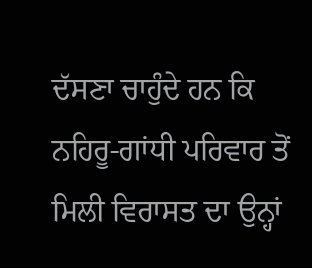ਦੱਸਣਾ ਚਾਹੁੰਦੇ ਹਨ ਕਿ ਨਹਿਰੂ-ਗਾਂਧੀ ਪਰਿਵਾਰ ਤੋਂ ਮਿਲੀ ਵਿਰਾਸਤ ਦਾ ਉਨ੍ਹਾਂ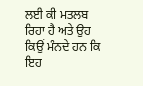ਲਈ ਕੀ ਮਤਲਬ ਰਿਹਾ ਹੈ ਅਤੇ ਉਹ ਕਿਉਂ ਮੰਨਦੇ ਹਨ ਕਿ ਇਹ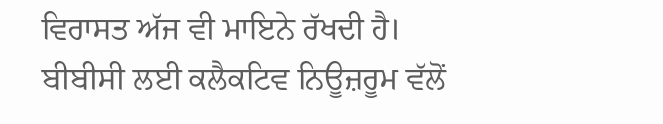ਵਿਰਾਸਤ ਅੱਜ ਵੀ ਮਾਇਨੇ ਰੱਖਦੀ ਹੈ।
ਬੀਬੀਸੀ ਲਈ ਕਲੈਕਟਿਵ ਨਿਊਜ਼ਰੂਮ ਵੱਲੋਂ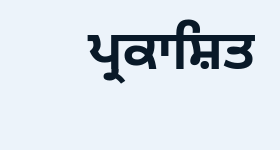ਪ੍ਰਕਾਸ਼ਿਤ